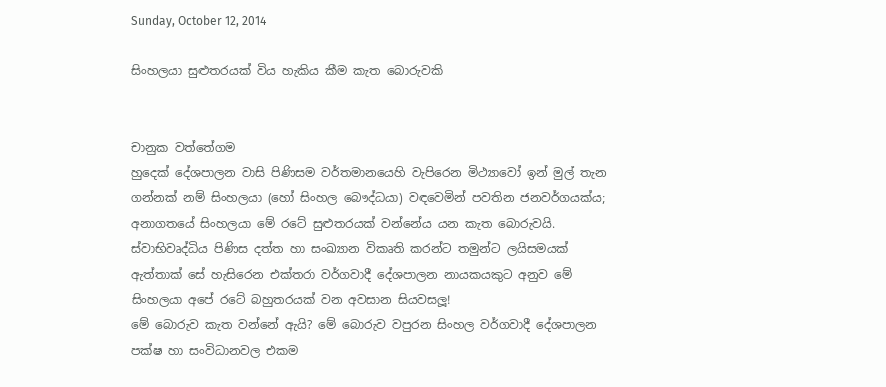Sunday, October 12, 2014

සිංහලයා සුළුතරයක් විය හැකිය කීම කැත බොරුවකි


චානුක වත්තේගම
හුදෙක් දේශපාලන වාසි පිණිසම වර්තමානයෙහි වැපිරෙන මිථ්‍යාවෝ ඉන් මුල් තැන ගන්නක් නම් සිංහලයා (හෝ සිංහල බෞද්ධයා) වඳවෙමින් පවතින ජනවර්ගයක්ය; අනාගතයේ සිංහලයා මේ රටේ සුළුතරයක් වන්නේය යන කැත බොරුවයි. ස්වාභිවෘද්ධිය පිණිස දත්ත හා සංඛ්‍යාන විකෘති කරන්ට තමුන්ට ලයිසමයක් ඇත්තාක් සේ හැසිරෙන එක්තරා වර්ගවාදී දේශපාලන නායකයකුට අනුව මේ සිංහලයා අපේ රටේ බහුතරයක් වන අවසාන සියවසලූ!
මේ බොරුව කැත වන්නේ ඇයි? මේ බොරුව වපුරන සිංහල වර්ගවාදී දේශපාලන පක්ෂ හා සංවිධානවල එකම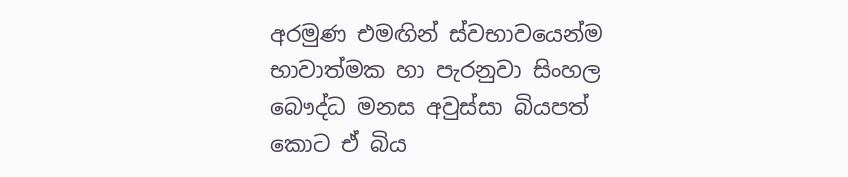අරමුණ එමඟින් ස්වභාවයෙන්ම භාවාත්මක හා පැරනුවා සිංහල බෞද්ධ මනස අවුස්සා බියපත් කොට ඒ බිය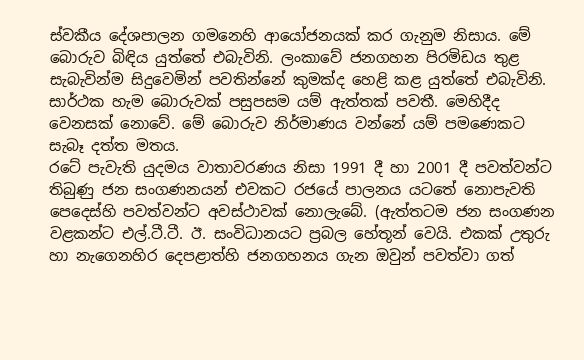ස්වකීය දේශපාලන ගමනෙහි ආයෝජනයක් කර ගැනුම නිසාය. මේ බොරුව බිඳිය යුත්තේ එබැවිනි. ලංකාවේ ජනගහන පිරමිඩය තුළ සැබැවින්ම සිදුවෙමින් පවතින්නේ කුමක්ද හෙළි කළ යුත්තේ එබැවිනි.
සාර්ථක හැම බොරුවක් පසුපසම යම් ඇත්තක් පවතී. මෙහිදීද වෙනසක් නොවේ. මේ බොරුව නිර්මාණය වන්නේ යම් පමණෙකට සැබෑ දත්ත මතය.
රටේ පැවැති යුදමය වාතාවරණය නිසා 1991 දී හා 2001 දී පවත්වන්ට තිබුණු ජන සංගණනයන් එවකට රජයේ පාලනය යටතේ නොපැවති පෙදෙස්හි පවත්වන්ට අවස්ථාවක් නොලැබේ. (ඇත්තටම ජන සංගණන වළකන්ට එල්.ටී.ටී. ඊ. සංවිධානයට ප්‍රබල හේතූන් වෙයි. එකක් උතුරු හා නැගෙනහිර දෙපළාත්හි ජනගහනය ගැන ඔවුන් පවත්වා ගත්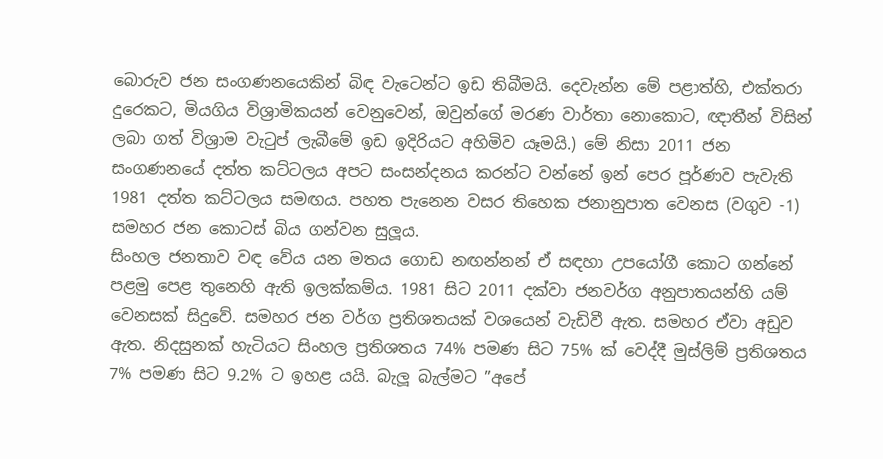බොරුව ජන සංගණනයෙකින් බිඳ වැටෙන්ට ඉඩ තිබීමයි. දෙවැන්න මේ පළාත්හි, එක්තරා දුරෙකට, මියගිය විශ්‍රාමිකයන් වෙනුවෙන්, ඔවුන්ගේ මරණ වාර්තා නොකොට, ඥාතීන් විසින් ලබා ගත් විශ්‍රාම වැටුප් ලැබීමේ ඉඩ ඉදිරියට අහිමිව යෑමයි.) මේ නිසා 2011 ජන සංගණනයේ දත්ත කට්ටලය අපට සංසන්දනය කරන්ට වන්නේ ඉන් පෙර පූර්ණව පැවැති 1981 දත්ත කට්ටලය සමඟය. පහත පැනෙන වසර තිහෙක ජනානුපාත වෙනස (වගුව -1) සමහර ජන කොටස් බිය ගන්වන සුලූය.
සිංහල ජනතාව වඳ වේය යන මතය ගොඩ නඟන්නන් ඒ සඳහා උපයෝගී කොට ගන්නේ පළමු පෙළ තුනෙහි ඇති ඉලක්කම්ය. 1981 සිට 2011 දක්වා ජනවර්ග අනුපාතයන්හි යම් වෙනසක් සිදුවේ. සමහර ජන වර්ග ප්‍රතිශතයක් වශයෙන් වැඩිවී ඇත. සමහර ඒවා අඩුව ඇත. නිදසුනක් හැටියට සිංහල ප්‍රතිශතය 74% පමණ සිට 75% ක් වෙද්දී මුස්ලිම් ප්‍රතිශතය 7% පමණ සිට 9.2% ට ඉහළ යයි. බැලූ බැල්මට ”අපේ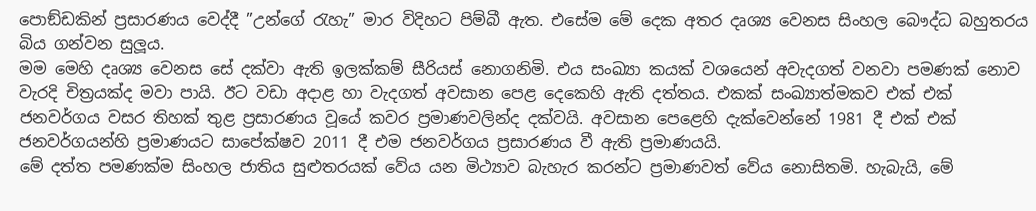පොඞ්ඩකින් ප්‍රසාරණය වෙද්දී ”උන්ගේ රැහැ” මාර විදිහට පිම්බී ඇත. එසේම මේ දෙක අතර දෘශ්‍ය වෙනස සිංහල බෞද්ධ බහුතරය බිය ගන්වන සුලූය.
මම මෙහි දෘශ්‍ය වෙනස සේ දක්වා ඇති ඉලක්කම් සීරියස් නොගනිමි. එය සංඛ්‍යා කයක් වශයෙන් අවැදගත් වනවා පමණක් නොව වැරදි චිත්‍රයක්ද මවා පායි. ඊට වඩා අදාළ හා වැදගත් අවසාන පෙළ දෙකෙහි ඇති දත්තය. එකක් සංඛ්‍යාත්මකව එක් එක් ජනවර්ගය වසර තිහක් තුළ ප්‍රසාරණය වූයේ කවර ප්‍රමාණවලින්ද දක්වයි. අවසාන පෙළෙහි දැක්වෙන්නේ 1981 දී එක් එක් ජනවර්ගයන්හි ප්‍රමාණයට සාපේක්ෂව 2011 දී එම ජනවර්ගය ප්‍රසාරණය වී ඇති ප්‍රමාණයයි.
මේ දත්ත පමණක්ම සිංහල ජාතිය සුළුතරයක් වේය යන මිථ්‍යාව බැහැර කරන්ට ප්‍රමාණවත් වේය නොසිතමි. හැබැයි, මේ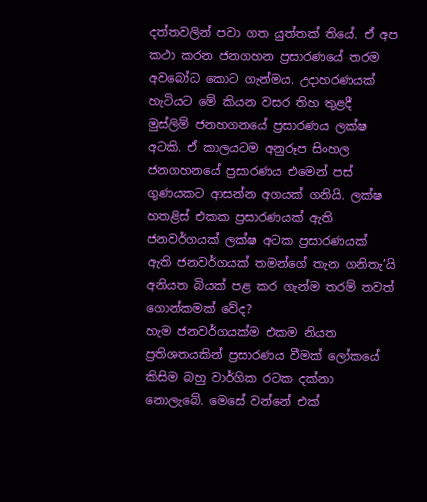දත්තවලින් පවා ගත යුත්තක් තියේ. ඒ අප කථා කරන ජනගහන ප්‍රසාරණයේ තරම අවබෝධ කොට ගැන්මය. උදාහරණයක් හැටියට මේ කියන වසර තිහ තුළදී මුස්ලිම් ජනහගනයේ ප්‍රසාරණය ලක්ෂ අටකි. ඒ කාලයටම අනුරූප සිංහල ජනගහනයේ ප්‍රසාරණය එමෙන් පස් ගුණයකට ආසන්න අගයක් ගනියි. ලක්ෂ හතළිස් එකක ප්‍රසාරණයක් ඇති ජනවර්ගයක් ලක්ෂ අටක ප්‍රසාරණයක් ඇති ජනවර්ගයක් තමන්ගේ තැන ගනිතැ’යි අනියත බියක් පළ කර ගැන්ම තරම් තවත් ගොන්කමක් වේද?
හැම ජනවර්ගයක්ම එකම නියත ප්‍රතිශතයකින් ප්‍රසාරණය වීමක් ලෝකයේ කිසිම බහු වාර්ගික රටක දක්නා නොලැබේ. මෙසේ වන්නේ එක්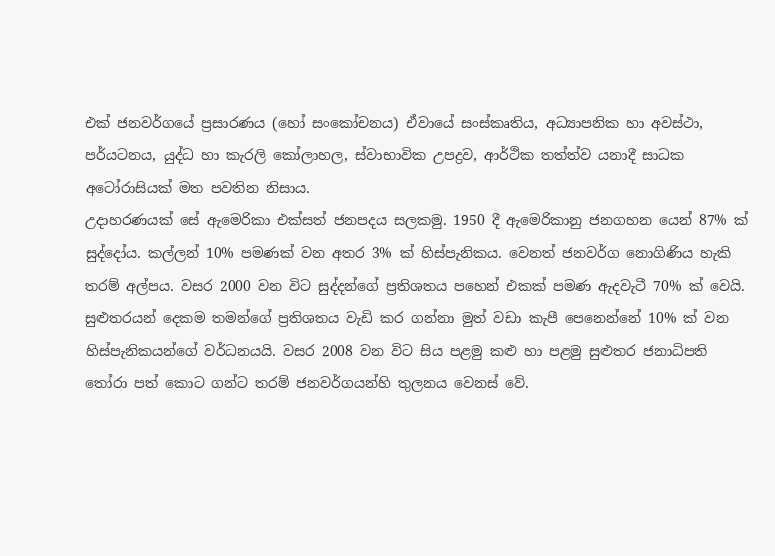එක් ජනවර්ගයේ ප්‍රසාරණය (හෝ සංකෝචනය) ඒවායේ සංස්කෘතිය, අධ්‍යාපනික හා අවස්ථා, පර්යටනය, යුද්ධ හා කැරලි කෝලාහල, ස්වාභාවික උපද්‍රව, ආර්ථික තත්ත්ව යනාදී සාධක අටෝරාසියක් මත පවතින නිසාය.
උදාහරණයක් සේ ඇමෙරිකා එක්සත් ජනපදය සලකමු. 1950 දී ඇමෙරිකානු ජනගහන යෙන් 87% ක් සුද්දෝය. කල්ලන් 10% පමණක් වන අතර 3% ක් හිස්පැනිකය. වෙනත් ජනවර්ග නොගිණිය හැකි තරම් අල්පය. වසර 2000 වන විට සුද්දන්ගේ ප්‍රතිශතය පහෙන් එකක් පමණ ඇදවැටී 70% ක් වෙයි. සුළුතරයන් දෙකම තමන්ගේ ප්‍රතිශතය වැඩි කර ගන්නා මුත් වඩා කැපී පෙනෙන්නේ 10% ක් වන හිස්පැනිකයන්ගේ වර්ධනයයි. වසර 2008 වන විට සිය පළමු කළු හා පළමු සුළුතර ජනාධිපති තෝරා පත් කොට ගන්ට තරම් ජනවර්ගයන්හි තුලනය වෙනස් වේ.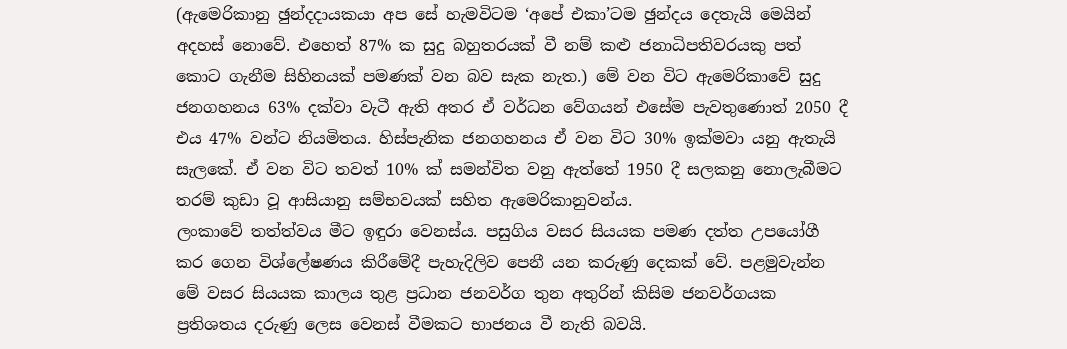(ඇමෙරිකානු ඡුන්දදායකයා අප සේ හැමවිටම ‘අපේ එකා’ටම ඡුන්දය දෙතැයි මෙයින් අදහස් නොවේ. එහෙත් 87% ක සුදු බහුතරයක් වී නම් කළු ජනාධිපතිවරයකු පත් කොට ගැනීම සිහිනයක් පමණක් වන බව සැක නැත.) මේ වන විට ඇමෙරිකාවේ සුදු ජනගහනය 63% දක්වා වැටී ඇති අතර ඒ වර්ධන වේගයන් එසේම පැවතුණොත් 2050 දී එය 47% වන්ට නියමිතය. හිස්පැනික ජනගහනය ඒ වන විට 30% ඉක්මවා යනු ඇතැයි සැලකේ. ඒ වන විට තවත් 10% ක් සමන්විත වනු ඇත්තේ 1950 දී සලකනු නොලැබීමට තරම් කුඩා වූ ආසියානු සම්භවයක් සහිත ඇමෙරිකානුවන්ය.
ලංකාවේ තත්ත්වය මීට ඉඳුරා වෙනස්ය. පසුගිය වසර සියයක පමණ දත්ත උපයෝගී කර ගෙන විශ්ලේෂණය කිරීමේදී පැහැදිලිව පෙනී යන කරුණු දෙකක් වේ. පළමුවැන්න මේ වසර සියයක කාලය තුළ ප්‍රධාන ජනවර්ග තුන අතුරින් කිසිම ජනවර්ගයක ප්‍රතිශතය දරුණු ලෙස වෙනස් වීමකට භාජනය වී නැති බවයි.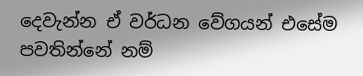දෙවැන්න ඒ වර්ධන වේගයන් එසේම පවතින්නේ නම්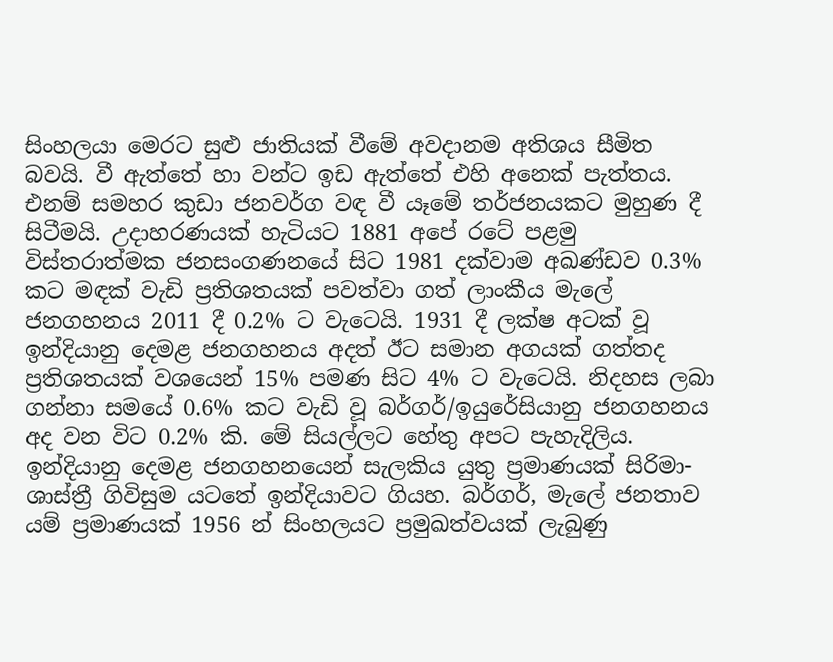සිංහලයා මෙරට සුළු ජාතියක් වීමේ අවදානම අතිශය සීමිත බවයි. වී ඇත්තේ හා වන්ට ඉඩ ඇත්තේ එහි අනෙක් පැත්තය. එනම් සමහර කුඩා ජනවර්ග වඳ වී යෑමේ තර්ජනයකට මුහුණ දී සිටීමයි. උදාහරණයක් හැටියට 1881 අපේ රටේ පළමු විස්තරාත්මක ජනසංගණනයේ සිට 1981 දක්වාම අඛණ්ඩව 0.3% කට මඳක් වැඩි ප්‍රතිශතයක් පවත්වා ගත් ලාංකීය මැලේ ජනගහනය 2011 දී 0.2% ට වැටෙයි. 1931 දී ලක්ෂ අටක් වූ ඉන්දියානු දෙමළ ජනගහනය අදත් ඊට සමාන අගයක් ගත්තද ප්‍රතිශතයක් වශයෙන් 15% පමණ සිට 4% ට වැටෙයි. නිදහස ලබා ගන්නා සමයේ 0.6% කට වැඩි වූ බර්ගර්/ඉයුරේසියානු ජනගහනය අද වන විට 0.2% කි. මේ සියල්ලට හේතු අපට පැහැදිලිය. ඉන්දියානු දෙමළ ජනගහනයෙන් සැලකිය යුතු ප්‍රමාණයක් සිරිමා-ශාස්ත්‍රී ගිවිසුම යටතේ ඉන්දියාවට ගියහ. බර්ගර්, මැලේ ජනතාව යම් ප්‍රමාණයක් 1956 න් සිංහලයට ප්‍රමුඛත්වයක් ලැබුණු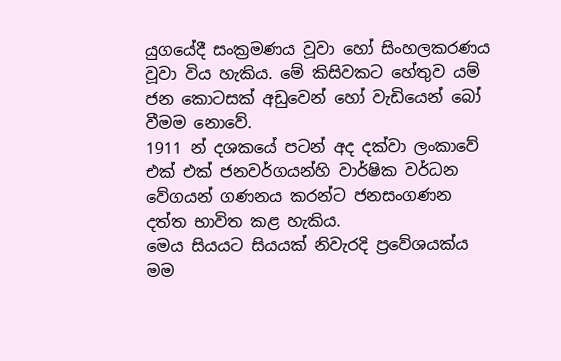යුගයේදී සංක්‍රමණය වූවා හෝ සිංහලකරණය වූවා විය හැකිය. මේ කිසිවකට හේතුව යම් ජන කොටසක් අඩුවෙන් හෝ වැඩියෙන් බෝ වීමම නොවේ.
1911 න් දශකයේ පටන් අද දක්වා ලංකාවේ එක් එක් ජනවර්ගයන්හි වාර්ෂික වර්ධන වේගයන් ගණනය කරන්ට ජනසංගණන දත්ත භාවිත කළ හැකිය.
මෙය සියයට සියයක් නිවැරදි ප්‍රවේශයක්ය මම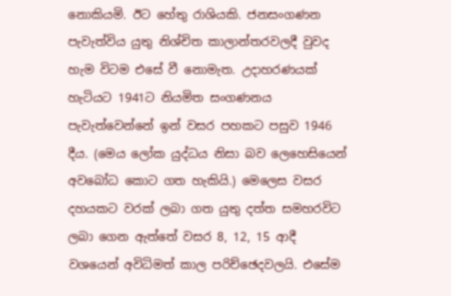නොකියමි. ඊට හේතු රාශියකි. ජනසංගණන පැවැත්විය යුතු නිශ්චිත කාලාන්තරවලදී වුවද හැම විටම එසේ වී නොමැත. උදාහරණයක් හැටියට 1941ට නියමිත සංගණනය පැවැත්වෙන්නේ ඉන් වසර පහකට පසුව 1946 දීය. (මෙය ලෝක යුද්ධය නිසා බව ලෙහෙසියෙන් අවබෝධ කොට ගත හැකියි.) මෙලෙස වසර දහයකට වරක් ලබා ගත යුතු දත්ත සමහරවිට ලබා ගෙන ඇත්තේ වසර 8, 12, 15 ආදී වශයෙන් අවිධිමත් කාල පරිච්ඡෙදවලයි. එසේම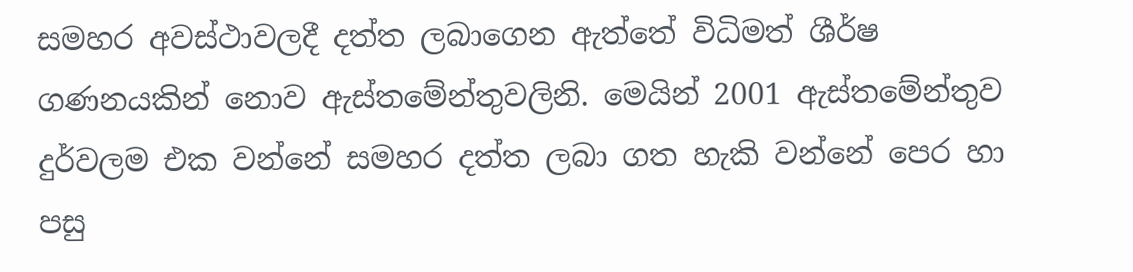සමහර අවස්ථාවලදී දත්ත ලබාගෙන ඇත්තේ විධිමත් ශීර්ෂ ගණනයකින් නොව ඇස්තමේන්තුවලිනි. මෙයින් 2001 ඇස්තමේන්තුව දුර්වලම එක වන්නේ සමහර දත්ත ලබා ගත හැකි වන්නේ පෙර හා පසු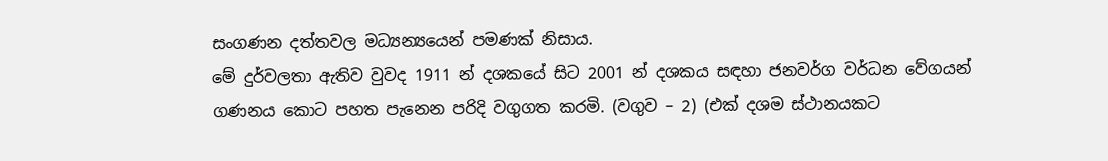සංගණන දත්තවල මධ්‍යන්‍යයෙන් පමණක් නිසාය.
මේ දුර්වලතා ඇතිව වුවද 1911 න් දශකයේ සිට 2001 න් දශකය සඳහා ජනවර්ග වර්ධන වේගයන් ගණනය කොට පහත පැනෙන පරිදි වගුගත කරමි. (වගුව – 2) (එක් දශම ස්ථානයකට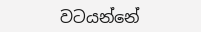වටයන්නේ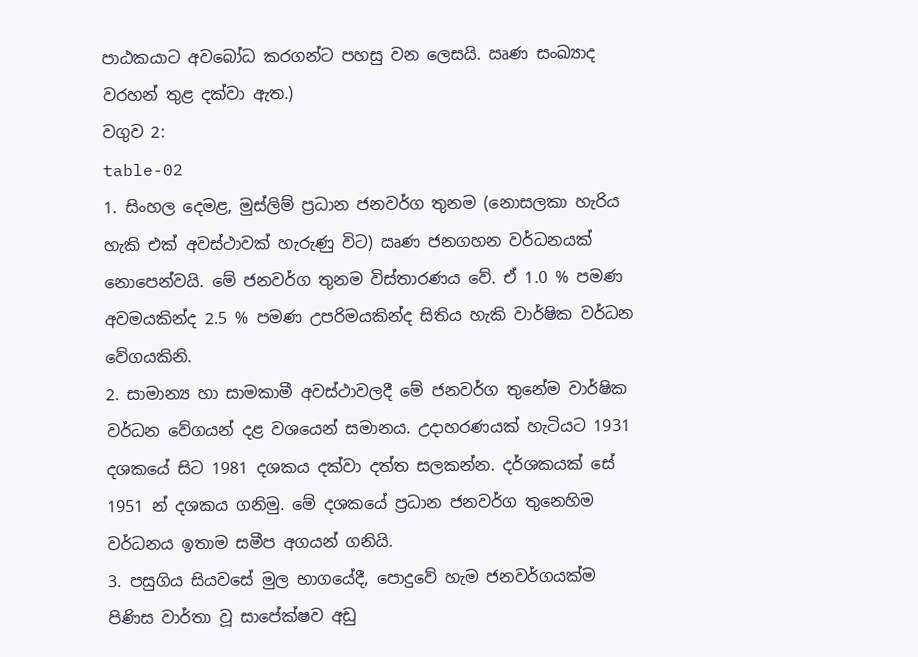පාඨකයාට අවබෝධ කරගන්ට පහසු වන ලෙසයි. ඍණ සංඛ්‍යාද වරහන් තුළ දක්වා ඇත.)
වගුව 2:
table-02
1. සිංහල දෙමළ, මුස්ලිම් ප්‍රධාන ජනවර්ග තුනම (නොසලකා හැරිය හැකි එක් අවස්ථාවක් හැරුණු විට) ඍණ ජනගහන වර්ධනයක් නොපෙන්වයි. මේ ජනවර්ග තුනම විස්තාරණය වේ. ඒ 1.0 % පමණ අවමයකින්ද 2.5 % පමණ උපරිමයකින්ද සිතිය හැකි වාර්ෂික වර්ධන වේගයකිනි.
2. සාමාන්‍ය හා සාමකාමී අවස්ථාවලදී මේ ජනවර්ග තුනේම වාර්ෂික වර්ධන වේගයන් දළ වශයෙන් සමානය. උදාහරණයක් හැටියට 1931 දශකයේ සිට 1981 දශකය දක්වා දත්ත සලකන්න. දර්ශකයක් සේ 1951 න් දශකය ගනිමු. මේ දශකයේ ප්‍රධාන ජනවර්ග තුනෙහිම වර්ධනය ඉතාම සමීප අගයන් ගනියි.
3. පසුගිය සියවසේ මුල භාගයේදී, පොදුවේ හැම ජනවර්ගයක්ම පිණිස වාර්තා වූ සාපේක්ෂව අඩු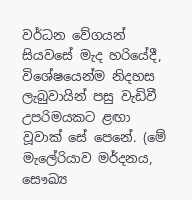වර්ධන වේගයන් සියවසේ මැද හරියේදී, විශේෂයෙන්ම නිදහස ලැබුවායින් පසු වැඩිවී උපරිමයකට ළඟා වූවාක් සේ පෙනේ. (මේ මැලේරියාව මර්දනය, සෞඛ්‍ය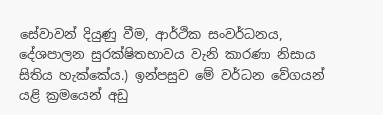සේවාවන් දියුණු වීම, ආර්ථික සංවර්ධනය, දේශපාලන සුරක්ෂිතභාවය වැනි කාරණා නිසාය සිතිය හැක්කේය.) ඉන්පසුව මේ වර්ධන වේගයන් යළි ක්‍රමයෙන් අඩු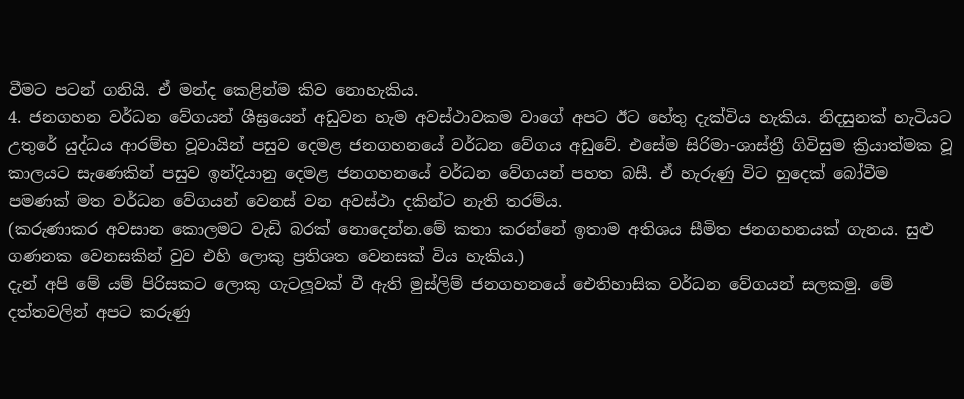වීමට පටන් ගනියි. ඒ මන්ද කෙළින්ම කිව නොහැකිය.
4. ජනගහන වර්ධන වේගයන් ශීඝ්‍රයෙන් අඩුවන හැම අවස්ථාවකම වාගේ අපට ඊට හේතු දැක්විය හැකිය. නිදසුනක් හැටියට උතුරේ යුද්ධය ආරම්භ වූවායින් පසුව දෙමළ ජනගහනයේ වර්ධන වේගය අඩුවේ. එසේම සිරිමා-ශාස්ත්‍රී ගිවිසුම ක්‍රියාත්මක වූ කාලයට සැණෙකින් පසුව ඉන්දියානු දෙමළ ජනගහනයේ වර්ධන වේගයන් පහත බසී. ඒ හැරුණු විට හුදෙක් බෝවීම පමණක් මත වර්ධන වේගයන් වෙනස් වන අවස්ථා දකින්ට නැති තරම්ය.
(කරුණාකර අවසාන කොලමට වැඩි බරක් නොදෙන්න.මේ කතා කරන්නේ ඉතාම අතිශය සීමිත ජනගහනයක් ගැනය. සුළු ගණනක වෙනසකින් වුව එහි ලොකු ප්‍රතිශත වෙනසක් විය හැකිය.)
දැන් අපි මේ යම් පිරිසකට ලොකු ගැටලූවක් වී ඇති මුස්ලිම් ජනගහනයේ ඓතිහාසික වර්ධන වේගයන් සලකමු. මේ දත්තවලින් අපට කරුණු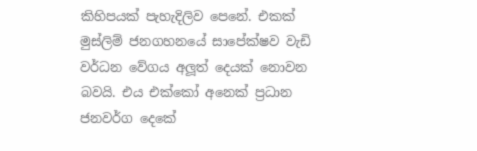කිහිපයක් පැහැදිලිව පෙනේ. එකක් මුස්ලිම් ජනගහනයේ සාපේක්ෂව වැඩි වර්ධන වේගය අලූත් දෙයක් නොවන බවයි. එය එක්කෝ අනෙක් ප්‍රධාන ජනවර්ග දෙකේ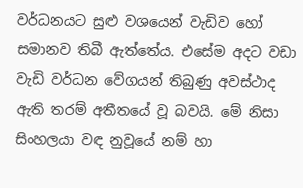වර්ධනයට සුළු වශයෙන් වැඩිව හෝ සමානව තිබී ඇත්තේය. එසේම අදට වඩා වැඩි වර්ධන වේගයන් තිබුණු අවස්ථාද ඇති තරම් අතීතයේ වූ බවයි. මේ නිසා සිංහලයා වඳ නුවූයේ නම් හා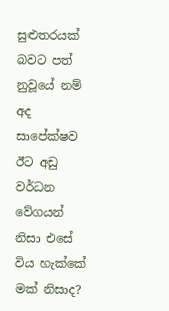සුළුතරයක් බවට පත් නුවූයේ නම් අද සාපේක්ෂව ඊට අඩු වර්ධන වේගයන් නිසා එසේ විය හැක්කේ මක් නිසාද?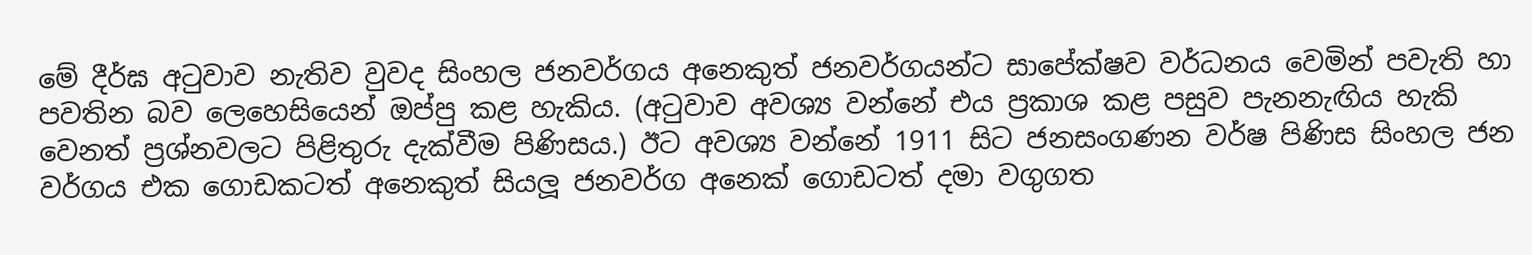මේ දීර්ඝ අටුවාව නැතිව වුවද සිංහල ජනවර්ගය අනෙකුත් ජනවර්ගයන්ට සාපේක්ෂව වර්ධනය වෙමින් පවැති හා පවතින බව ලෙහෙසියෙන් ඔප්පු කළ හැකිය. (අටුවාව අවශ්‍ය වන්නේ එය ප්‍රකාශ කළ පසුව පැනනැඟිය හැකි වෙනත් ප්‍රශ්නවලට පිළිතුරු දැක්වීම පිණිසය.) ඊට අවශ්‍ය වන්නේ 1911 සිට ජනසංගණන වර්ෂ පිණිස සිංහල ජන වර්ගය එක ගොඩකටත් අනෙකුත් සියලූ ජනවර්ග අනෙක් ගොඩටත් දමා වගුගත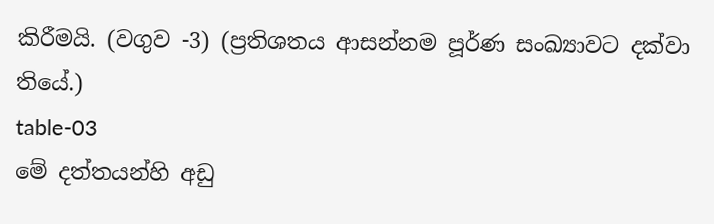කිරීමයි. (වගුව -3) (ප්‍රතිශතය ආසන්නම පූර්ණ සංඛ්‍යාවට දක්වා තියේ.)
table-03
මේ දත්තයන්හි අඩු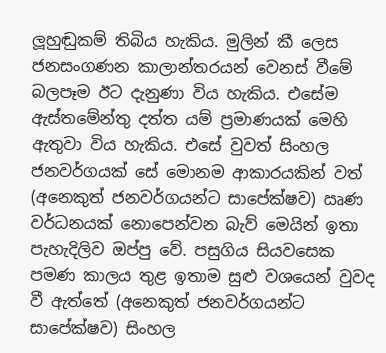ලූහුඬුකම් තිබිය හැකිය. මුලින් කී ලෙස ජනසංගණන කාලාන්තරයන් වෙනස් වීමේ බලපෑම ඊට දැනුණා විය හැකිය. එසේම ඇස්තමේන්තු දත්ත යම් ප්‍රමාණයක් මෙහි ඇතුවා විය හැකිය. එසේ වුවත් සිංහල ජනවර්ගයක් සේ මොනම ආකාරයකින් වත් (අනෙකුත් ජනවර්ගයන්ට සාපේක්ෂව) ඍණ වර්ධනයක් නොපෙන්වන බැව් මෙයින් ඉතා පැහැදිලිව ඔප්පු වේ. පසුගිය සියවසෙක පමණ කාලය තුළ ඉතාම සුළු වශයෙන් වුවද වී ඇත්තේ (අනෙකුත් ජනවර්ගයන්ට සාපේක්ෂව) සිංහල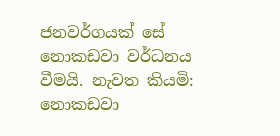ජනවර්ගයක් සේ නොකඩවා වර්ධනය වීමයි. නැවත කියමි: නොකඩවා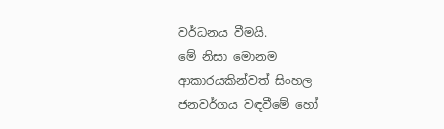වර්ධනය වීමයි.
මේ නිසා මොනම ආකාරයකින්වත් සිංහල ජනවර්ගය වඳවීමේ හෝ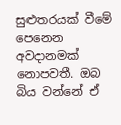සුළුතරයක් වීමේ පෙනෙන අවදානමක් නොපවතී. ඔබ බිය වන්නේ ඒ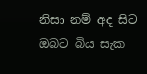නිසා නම් අද සිට ඔබට බිය සැක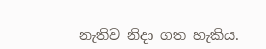නැතිව නිදා ගත හැකිය.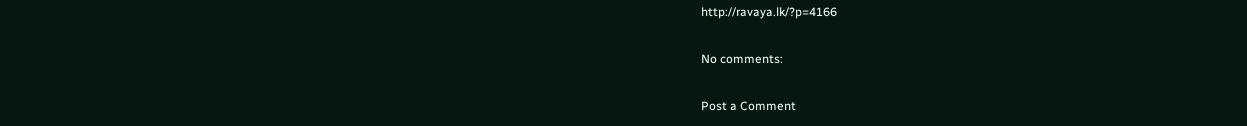http://ravaya.lk/?p=4166

No comments:

Post a Comment